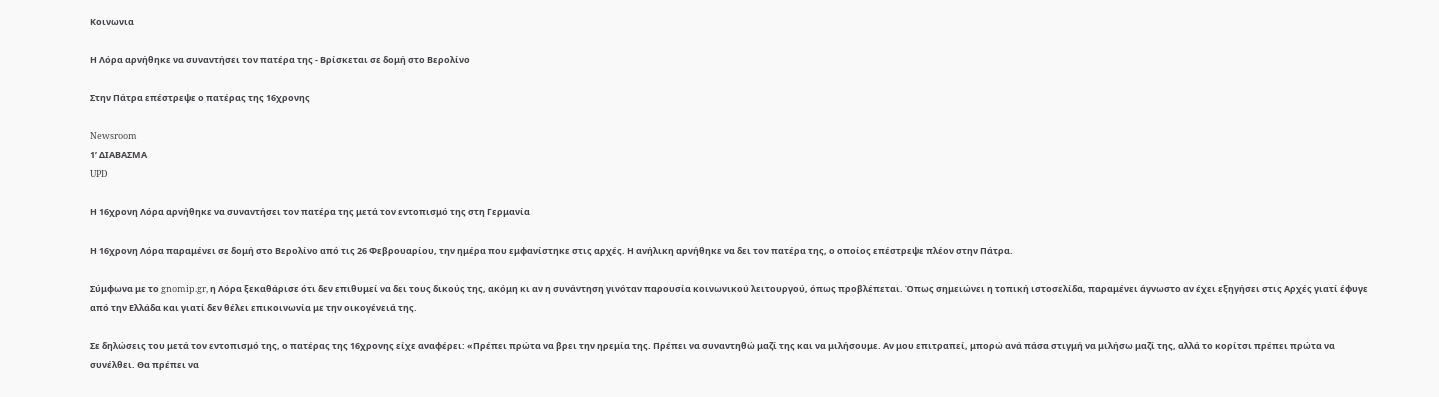Κοινωνια

Η Λόρα αρνήθηκε να συναντήσει τον πατέρα της - Βρίσκεται σε δομή στο Βερολίνο

Στην Πάτρα επέστρεψε ο πατέρας της 16χρονης

Newsroom
1’ ΔΙΑΒΑΣΜΑ
UPD

Η 16χρονη Λόρα αρνήθηκε να συναντήσει τον πατέρα της μετά τον εντοπισμό της στη Γερμανία

Η 16χρονη Λόρα παραμένει σε δομή στο Βερολίνο από τις 26 Φεβρουαρίου, την ημέρα που εμφανίστηκε στις αρχές. Η ανήλικη αρνήθηκε να δει τον πατέρα της, ο οποίος επέστρεψε πλέον στην Πάτρα.

Σύμφωνα με το gnomip.gr, η Λόρα ξεκαθάρισε ότι δεν επιθυμεί να δει τους δικούς της, ακόμη κι αν η συνάντηση γινόταν παρουσία κοινωνικού λειτουργού, όπως προβλέπεται. Όπως σημειώνει η τοπική ιστοσελίδα, παραμένει άγνωστο αν έχει εξηγήσει στις Αρχές γιατί έφυγε από την Ελλάδα και γιατί δεν θέλει επικοινωνία με την οικογένειά της.

Σε δηλώσεις του μετά τον εντοπισμό της, ο πατέρας της 16χρονης είχε αναφέρει: «Πρέπει πρώτα να βρει την ηρεμία της. Πρέπει να συναντηθώ μαζί της και να μιλήσουμε. Αν μου επιτραπεί, μπορώ ανά πάσα στιγμή να μιλήσω μαζί της, αλλά το κορίτσι πρέπει πρώτα να συνέλθει. Θα πρέπει να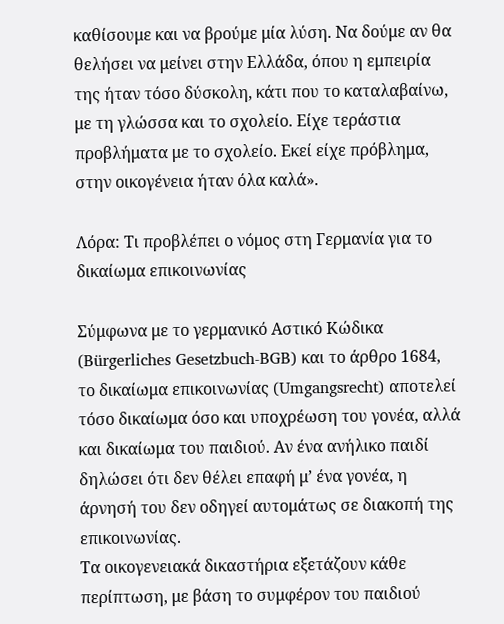καθίσουμε και να βρούμε μία λύση. Να δούμε αν θα θελήσει να μείνει στην Ελλάδα, όπου η εμπειρία της ήταν τόσο δύσκολη, κάτι που το καταλαβαίνω, με τη γλώσσα και το σχολείο. Είχε τεράστια προβλήματα με το σχολείο. Εκεί είχε πρόβλημα, στην οικογένεια ήταν όλα καλά».

Λόρα: Τι προβλέπει ο νόμος στη Γερμανία για το δικαίωμα επικοινωνίας

Σύμφωνα με το γερμανικό Αστικό Κώδικα (Bürgerliches Gesetzbuch-BGB) και το άρθρο 1684, το δικαίωμα επικοινωνίας (Umgangsrecht) αποτελεί τόσο δικαίωμα όσο και υποχρέωση του γονέα, αλλά και δικαίωμα του παιδιού. Αν ένα ανήλικο παιδί δηλώσει ότι δεν θέλει επαφή μ’ ένα γονέα, η άρνησή του δεν οδηγεί αυτομάτως σε διακοπή της επικοινωνίας.
Τα οικογενειακά δικαστήρια εξετάζουν κάθε περίπτωση, με βάση το συμφέρον του παιδιού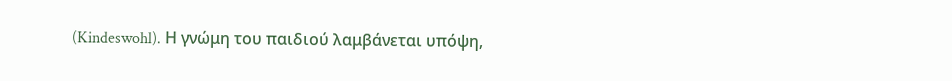(Kindeswohl). Η γνώμη του παιδιού λαμβάνεται υπόψη,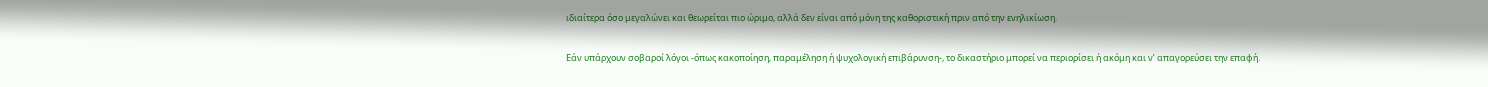ιδιαίτερα όσο μεγαλώνει και θεωρείται πιο ώριμο, αλλά δεν είναι από μόνη της καθοριστική πριν από την ενηλικίωση.

Εάν υπάρχουν σοβαροί λόγοι -όπως κακοποίηση, παραμέληση ή ψυχολογική επιβάρυνση-, το δικαστήριο μπορεί να περιορίσει ή ακόμη και ν’ απαγορεύσει την επαφή.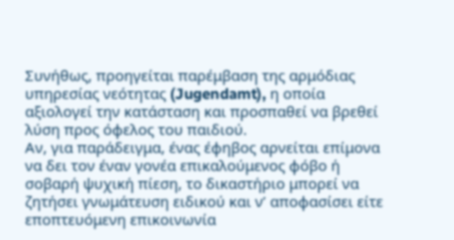Συνήθως, προηγείται παρέμβαση της αρμόδιας υπηρεσίας νεότητας (Jugendamt), η οποία αξιολογεί την κατάσταση και προσπαθεί να βρεθεί λύση προς όφελος του παιδιού.
Αν, για παράδειγμα, ένας έφηβος αρνείται επίμονα να δει τον έναν γονέα επικαλούμενος φόβο ή σοβαρή ψυχική πίεση, το δικαστήριο μπορεί να ζητήσει γνωμάτευση ειδικού και ν’ αποφασίσει είτε εποπτευόμενη επικοινωνία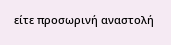είτε προσωρινή αναστολή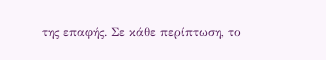της επαφής. Σε κάθε περίπτωση, το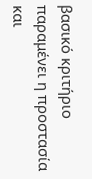βασικό κριτήριο παραμένει η προστασία και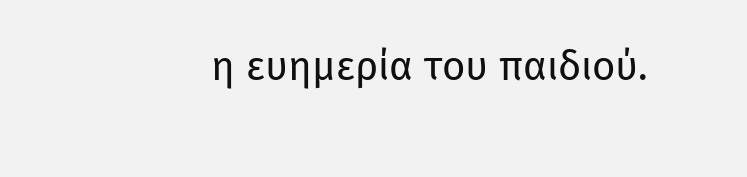η ευημερία του παιδιού.